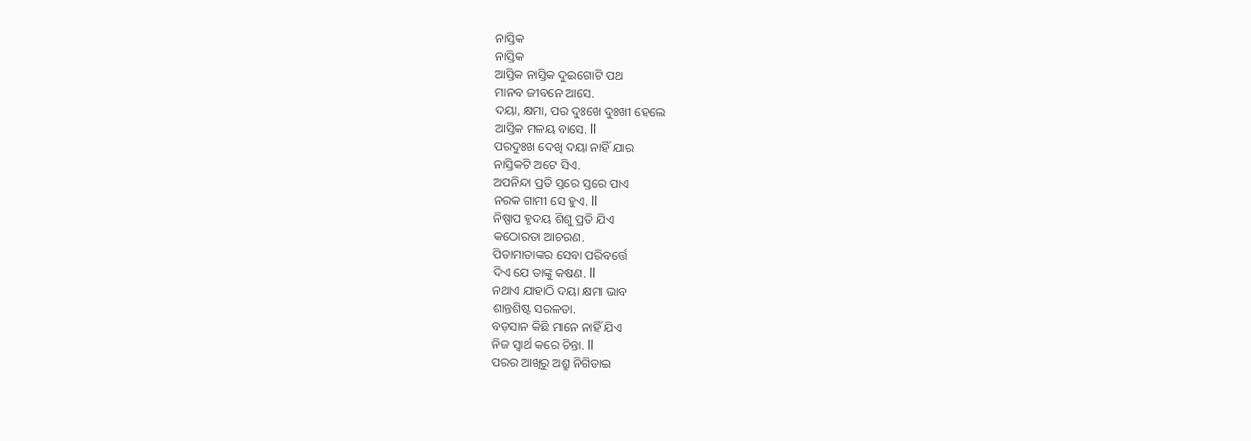ନାସ୍ତିକ
ନାସ୍ତିକ
ଆସ୍ତିକ ନାସ୍ତିକ ଦୁଇଗୋଟି ପଥ
ମାନବ ଜୀବନେ ଆସେ.
ଦୟା, କ୍ଷମା, ପର ଦୁଃଖେ ଦୁଃଖୀ ହେଲେ
ଆସ୍ତିକ ମଳୟ ବାସେ. ll
ପରଦୁଃଖ ଦେଖି ଦୟା ନାହିଁ ଯାର
ନାସ୍ତିକଟି ଅଟେ ସିଏ.
ଅପନିନ୍ଦା ପ୍ରତି ସ୍ତରେ ସ୍ତରେ ପାଏ
ନରକ ଗାମୀ ସେ ହୁଏ. ll
ନିଷ୍ପାପ ହୃଦୟ ଶିଶୁ ପ୍ରତି ଯିଏ
କଠୋରତା ଆଚରଣ.
ପିତାମାତାଙ୍କର ସେବା ପରିବର୍ତ୍ତେ
ଦିଏ ଯେ ତାଙ୍କୁ କଷଣ. ll
ନଥାଏ ଯାହାଠି ଦୟା କ୍ଷମା ଭାବ
ଶାନ୍ତଶିଷ୍ଟ ସରଳତା.
ବଡ଼ସାନ କିଛି ମାନେ ନାହିଁ ଯିଏ
ନିଜ ସ୍ୱାର୍ଥ କରେ ଚିନ୍ତା. ll
ପରର ଆଖିରୁ ଅଶ୍ରୁ ନିଗିଡାଇ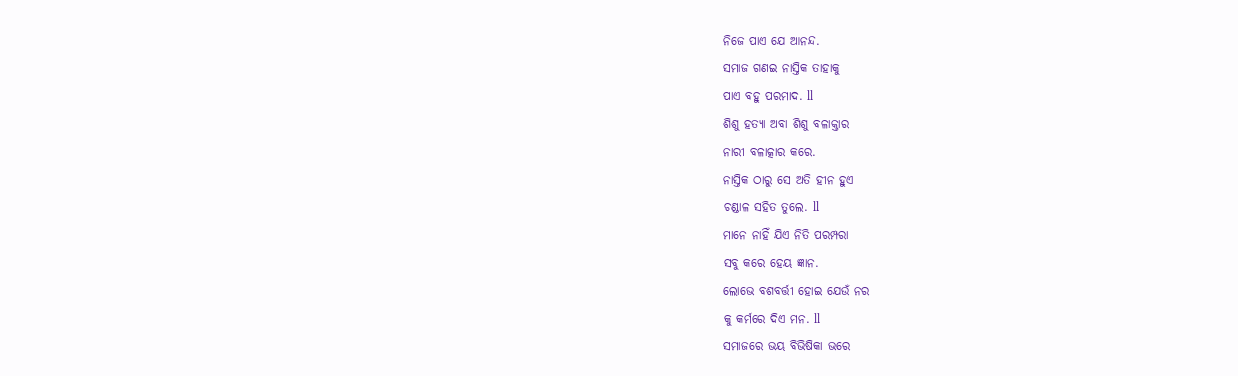ନିଜେ ପାଏ ଯେ ଆନନ୍ଦ.
ସମାଜ ଗଣଇ ନାସ୍ତିକ ତାହାକୁ
ପାଏ ବହୁ ପରମାଦ. ll
ଶିଶୁ ହତ୍ୟା ଅବା ଶିଶୁ ବଳାକ୍ତାର
ନାରୀ ବଳାତ୍କାର କରେ.
ନାସ୍ତିକ ଠାରୁ ସେ ଅତି ହୀନ ହୁଏ
ଚଣ୍ଡାଳ ସହିତ ତୁଲେ. ll
ମାନେ ନାହିଁ ଯିଏ ନିତି ପରମ୍ପରା
ସବୁ କରେ ହେୟ ଜ୍ଞାନ.
ଲୋଭେ ବଶବର୍ତ୍ତୀ ହୋଇ ଯେଉଁ ନର
କୁ କର୍ମରେ ଦିଏ ମନ. ll
ସମାଜରେ ଭୟ ବିଭିଷିକା ଭରେ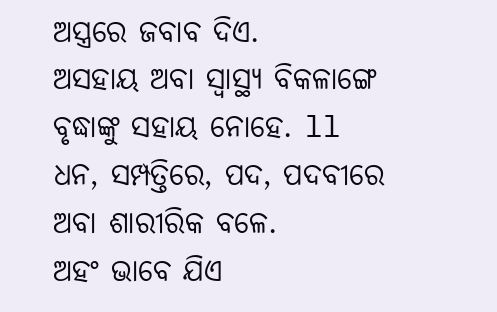ଅସ୍ତ୍ରରେ ଜବାବ ଦିଏ.
ଅସହାୟ ଅବା ସ୍ୱାସ୍ଥ୍ୟ ବିକଳାଙ୍ଗେ
ବୃଦ୍ଧାଙ୍କୁ ସହାୟ ନୋହେ. ll
ଧନ, ସମ୍ପତ୍ତିରେ, ପଦ, ପଦବୀରେ
ଅବା ଶାରୀରିକ ବଳେ.
ଅହଂ ଭାବେ ଯିଏ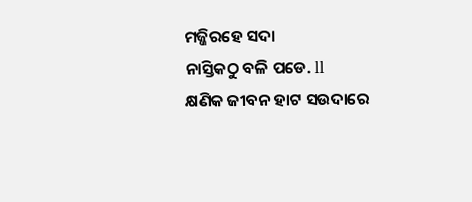ମଜ୍ଜିରହେ ସଦା
ନାସ୍ତିକଠୁ ବଳି ପଡେ. ll
କ୍ଷଣିକ ଜୀବନ ହାଟ ସଉଦାରେ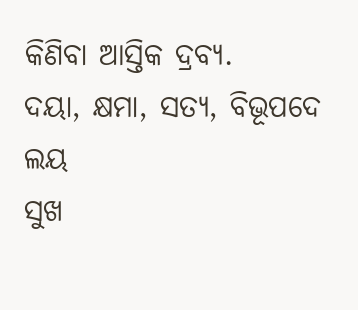କିଣିବା ଆସ୍ତିକ ଦ୍ରବ୍ୟ.
ଦୟା, କ୍ଷମା, ସତ୍ୟ, ବିଭୂପଦେ ଲୟ
ସୁଖ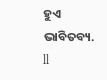ହୁଏ ଭାବିତବ୍ୟ. ll